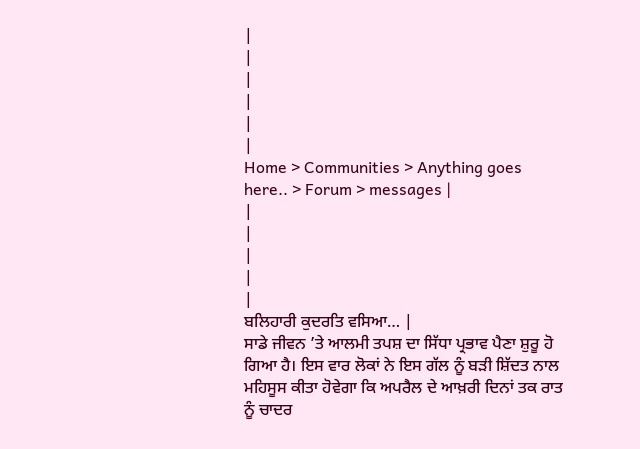|
|
|
|
|
|
Home > Communities > Anything goes here.. > Forum > messages |
|
|
|
|
|
ਬਲਿਹਾਰੀ ਕੁਦਰਤਿ ਵਸਿਆ… |
ਸਾਡੇ ਜੀਵਨ ’ਤੇ ਆਲਮੀ ਤਪਸ਼ ਦਾ ਸਿੱਧਾ ਪ੍ਰਭਾਵ ਪੈਣਾ ਸ਼ੁਰੂ ਹੋ ਗਿਆ ਹੈ। ਇਸ ਵਾਰ ਲੋਕਾਂ ਨੇ ਇਸ ਗੱਲ ਨੂੰ ਬੜੀ ਸ਼ਿੱਦਤ ਨਾਲ ਮਹਿਸੂਸ ਕੀਤਾ ਹੋਵੇਗਾ ਕਿ ਅਪਰੈਲ ਦੇ ਆਖ਼ਰੀ ਦਿਨਾਂ ਤਕ ਰਾਤ ਨੂੰ ਚਾਦਰ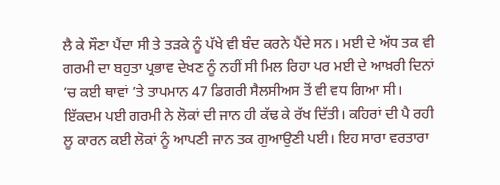ਲੈ ਕੇ ਸੌਣਾ ਪੈਂਦਾ ਸੀ ਤੇ ਤੜਕੇ ਨੂੰ ਪੱਖੇ ਵੀ ਬੰਦ ਕਰਨੇ ਪੈਂਦੇ ਸਨ। ਮਈ ਦੇ ਅੱਧ ਤਕ ਵੀ ਗਰਮੀ ਦਾ ਬਹੁਤਾ ਪ੍ਰਭਾਵ ਦੇਖਣ ਨੂੰ ਨਹੀਂ ਸੀ ਮਿਲ ਰਿਹਾ ਪਰ ਮਈ ਦੇ ਆਖ਼ਰੀ ਦਿਨਾਂ ’ਚ ਕਈ ਥਾਵਾਂ ’ਤੇ ਤਾਪਮਾਨ 47 ਡਿਗਰੀ ਸੈਲਸੀਅਸ ਤੋਂ ਵੀ ਵਧ ਗਿਆ ਸੀ। ਇੱਕਦਮ ਪਈ ਗਰਮੀ ਨੇ ਲੋਕਾਂ ਦੀ ਜਾਨ ਹੀ ਕੱਢ ਕੇ ਰੱਖ ਦਿੱਤੀ। ਕਹਿਰਾਂ ਦੀ ਪੈ ਰਹੀ ਲੂ ਕਾਰਨ ਕਈ ਲੋਕਾਂ ਨੂੰ ਆਪਣੀ ਜਾਨ ਤਕ ਗੁਆਉਣੀ ਪਈ। ਇਹ ਸਾਰਾ ਵਰਤਾਰਾ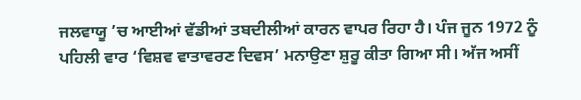ਜਲਵਾਯੂ ’ਚ ਆਈਆਂ ਵੱਡੀਆਂ ਤਬਦੀਲੀਆਂ ਕਾਰਨ ਵਾਪਰ ਰਿਹਾ ਹੈ। ਪੰਜ ਜੂਨ 1972 ਨੂੰ ਪਹਿਲੀ ਵਾਰ ‘ਵਿਸ਼ਵ ਵਾਤਾਵਰਣ ਦਿਵਸ’ ਮਨਾਉਣਾ ਸ਼ੁਰੂ ਕੀਤਾ ਗਿਆ ਸੀ। ਅੱਜ ਅਸੀਂ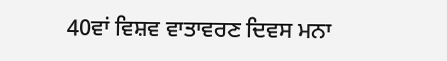40ਵਾਂ ਵਿਸ਼ਵ ਵਾਤਾਵਰਣ ਦਿਵਸ ਮਨਾ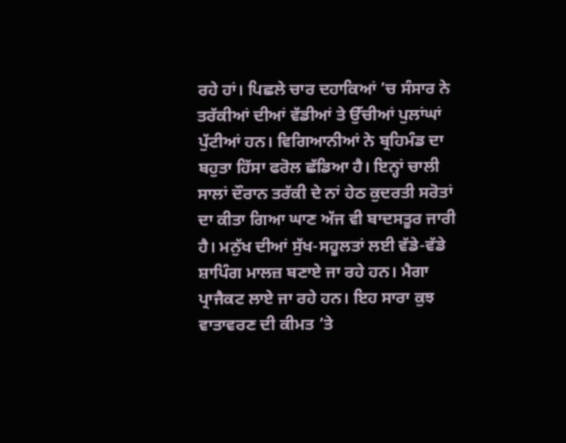ਰਹੇ ਹਾਂ। ਪਿਛਲੇ ਚਾਰ ਦਹਾਕਿਆਂ ’ਚ ਸੰਸਾਰ ਨੇ ਤਰੱਕੀਆਂ ਦੀਆਂ ਵੱਡੀਆਂ ਤੇ ਉੱਚੀਆਂ ਪੁਲਾਂਘਾਂ ਪੁੱਟੀਆਂ ਹਨ। ਵਿਗਿਆਨੀਆਂ ਨੇ ਬ੍ਰਹਿਮੰਡ ਦਾ ਬਹੁਤਾ ਹਿੱਸਾ ਫਰੋਲ ਛੱਡਿਆ ਹੈ। ਇਨ੍ਹਾਂ ਚਾਲੀ ਸਾਲਾਂ ਦੌਰਾਨ ਤਰੱਕੀ ਦੇ ਨਾਂ ਹੇਠ ਕੁਦਰਤੀ ਸਰੋਤਾਂ ਦਾ ਕੀਤਾ ਗਿਆ ਘਾਣ ਅੱਜ ਵੀ ਬਾਦਸਤੂਰ ਜਾਰੀ ਹੈ। ਮਨੁੱਖ ਦੀਆਂ ਸੁੱਖ-ਸਹੂਲਤਾਂ ਲਈ ਵੱਡੇ-ਵੱਡੇ ਸ਼ਾਪਿੰਗ ਮਾਲਜ਼ ਬਣਾਏ ਜਾ ਰਹੇ ਹਨ। ਮੈਗਾ ਪ੍ਰਾਜੈਕਟ ਲਾਏ ਜਾ ਰਹੇ ਹਨ। ਇਹ ਸਾਰਾ ਕੁਝ ਵਾਤਾਵਰਣ ਦੀ ਕੀਮਤ ’ਤੇ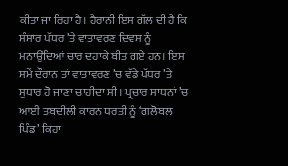ਕੀਤਾ ਜਾ ਰਿਹਾ ਹੈ। ਹੈਰਾਨੀ ਇਸ ਗੱਲ ਦੀ ਹੈ ਕਿ ਸੰਸਾਰ ਪੱਧਰ ’ਤੇ ਵਾਤਾਵਰਣ ਦਿਵਸ ਨੂੰ ਮਨਾਉਂਦਿਆਂ ਚਾਰ ਦਹਾਕੇ ਬੀਤ ਗਏ ਹਨ। ਇਸ ਸਮੇਂ ਦੌਰਾਨ ਤਾਂ ਵਾਤਾਵਰਣ ’ਚ ਵੱਡੇ ਪੱਧਰ ’ਤੇ ਸੁਧਾਰ ਹੋ ਜਾਣਾ ਚਾਹੀਦਾ ਸੀ। ਪ੍ਰਚਾਰ ਸਾਧਨਾਂ ’ਚ ਆਈ ਤਬਦੀਲੀ ਕਾਰਨ ਧਰਤੀ ਨੂੰ ‘ਗਲੋਬਲ ਪਿੰਡ’ ਕਿਹਾ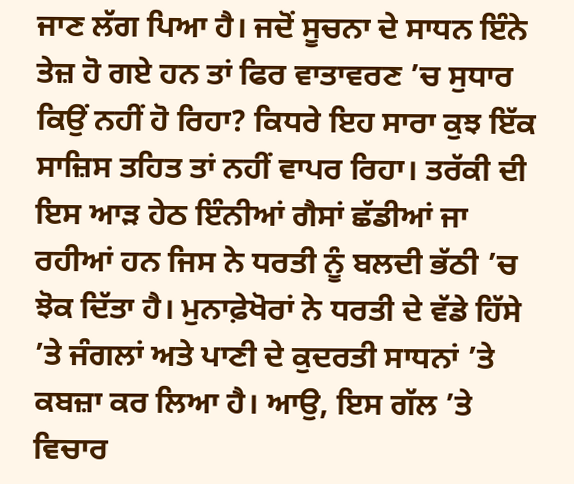ਜਾਣ ਲੱਗ ਪਿਆ ਹੈ। ਜਦੋਂ ਸੂਚਨਾ ਦੇ ਸਾਧਨ ਇੰਨੇ ਤੇਜ਼ ਹੋ ਗਏ ਹਨ ਤਾਂ ਫਿਰ ਵਾਤਾਵਰਣ ’ਚ ਸੁਧਾਰ ਕਿਉਂ ਨਹੀਂ ਹੋ ਰਿਹਾ? ਕਿਧਰੇ ਇਹ ਸਾਰਾ ਕੁਝ ਇੱਕ ਸਾਜ਼ਿਸ ਤਹਿਤ ਤਾਂ ਨਹੀਂ ਵਾਪਰ ਰਿਹਾ। ਤਰੱਕੀ ਦੀ ਇਸ ਆੜ ਹੇਠ ਇੰਨੀਆਂ ਗੈਸਾਂ ਛੱਡੀਆਂ ਜਾ ਰਹੀਆਂ ਹਨ ਜਿਸ ਨੇ ਧਰਤੀ ਨੂੰ ਬਲਦੀ ਭੱਠੀ ’ਚ ਝੋਕ ਦਿੱਤਾ ਹੈ। ਮੁਨਾਫ਼ੇਖੋਰਾਂ ਨੇ ਧਰਤੀ ਦੇ ਵੱਡੇ ਹਿੱਸੇ ’ਤੇ ਜੰਗਲਾਂ ਅਤੇ ਪਾਣੀ ਦੇ ਕੁਦਰਤੀ ਸਾਧਨਾਂ ’ਤੇ ਕਬਜ਼ਾ ਕਰ ਲਿਆ ਹੈ। ਆਉ, ਇਸ ਗੱਲ ’ਤੇ ਵਿਚਾਰ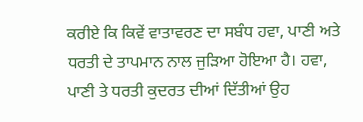ਕਰੀਏ ਕਿ ਕਿਵੇਂ ਵਾਤਾਵਰਣ ਦਾ ਸਬੰਧ ਹਵਾ, ਪਾਣੀ ਅਤੇ ਧਰਤੀ ਦੇ ਤਾਪਮਾਨ ਨਾਲ ਜੁੜਿਆ ਹੋਇਆ ਹੈ। ਹਵਾ, ਪਾਣੀ ਤੇ ਧਰਤੀ ਕੁਦਰਤ ਦੀਆਂ ਦਿੱਤੀਆਂ ਉਹ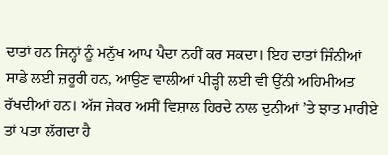ਦਾਤਾਂ ਹਨ ਜਿਨ੍ਹਾਂ ਨੂੰ ਮਨੁੱਖ ਆਪ ਪੈਦਾ ਨਹੀਂ ਕਰ ਸਕਦਾ। ਇਹ ਦਾਤਾਂ ਜਿੰਨੀਆਂ ਸਾਡੇ ਲਈ ਜ਼ਰੂਰੀ ਹਨ, ਆਉਣ ਵਾਲੀਆਂ ਪੀੜ੍ਹੀ ਲਈ ਵੀ ਉੱਨੀ ਅਹਿਮੀਅਤ ਰੱਖਦੀਆਂ ਹਨ। ਅੱਜ ਜੇਕਰ ਅਸੀਂ ਵਿਸ਼ਾਲ ਹਿਰਦੇ ਨਾਲ ਦੁਨੀਆਂ ’ਤੇ ਝਾਤ ਮਾਰੀਏ ਤਾਂ ਪਤਾ ਲੱਗਦਾ ਹੈ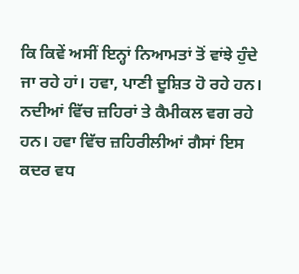ਕਿ ਕਿਵੇਂ ਅਸੀਂ ਇਨ੍ਹਾਂ ਨਿਆਮਤਾਂ ਤੋਂ ਵਾਂਝੇ ਹੁੰਦੇ ਜਾ ਰਹੇ ਹਾਂ। ਹਵਾ, ਪਾਣੀ ਦੂਸ਼ਿਤ ਹੋ ਰਹੇ ਹਨ। ਨਦੀਆਂ ਵਿੱਚ ਜ਼ਹਿਰਾਂ ਤੇ ਕੈਮੀਕਲ ਵਗ ਰਹੇ ਹਨ। ਹਵਾ ਵਿੱਚ ਜ਼ਹਿਰੀਲੀਆਂ ਗੈਸਾਂ ਇਸ ਕਦਰ ਵਧ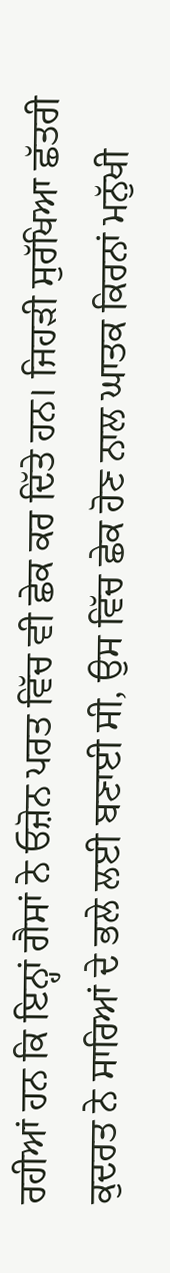ਰਹੀਆਂ ਹਨ ਕਿ ਇਨ੍ਹਾਂ ਗੈਸਾਂ ਨੇ ਓਜ਼ੋਨ ਪਰਤ ਵਿੱਚ ਵੀ ਛੇਕ ਕਰ ਦਿੱਤੇ ਹਨ। ਜਿਹੜੀ ਸੁਰੱਖਿਆ ਛੱਤਰੀ ਕੁਦਰਤ ਨੇ ਸਾਰਿਆਂ ਦੇ ਭਲੇ ਲਈ ਬਣਾਈ ਸੀ, ਉਸ ਵਿੱਚ ਛੇਕ ਹੋਣ ਨਾਲ ਘਾਤਕ ਕਿਰਨਾਂ ਮਨੁੱਖੀ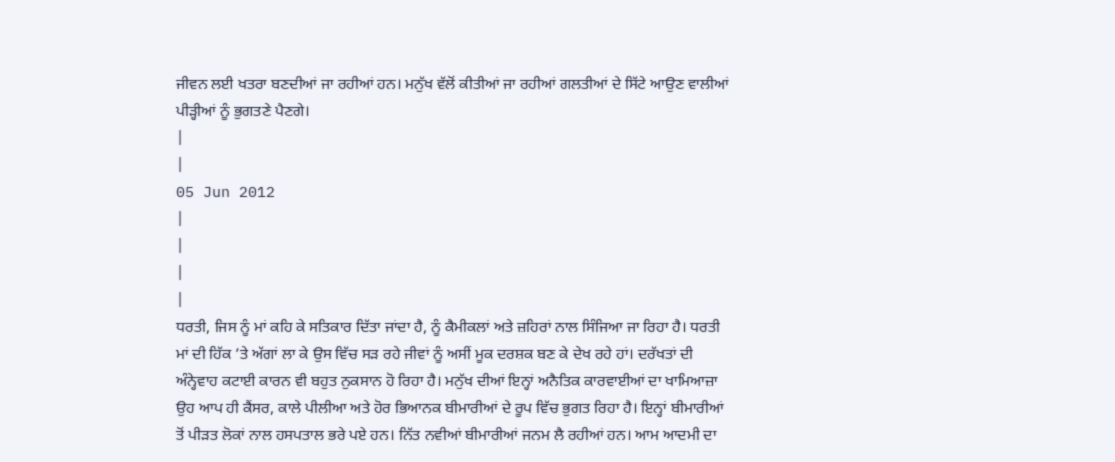ਜੀਵਨ ਲਈ ਖਤਰਾ ਬਣਦੀਆਂ ਜਾ ਰਹੀਆਂ ਹਨ। ਮਨੁੱਖ ਵੱਲੋਂ ਕੀਤੀਆਂ ਜਾ ਰਹੀਆਂ ਗਲਤੀਆਂ ਦੇ ਸਿੱਟੇ ਆਉਣ ਵਾਲੀਆਂ ਪੀੜ੍ਹੀਆਂ ਨੂੰ ਭੁਗਤਣੇ ਪੈਣਗੇ।
|
|
05 Jun 2012
|
|
|
|
ਧਰਤੀ, ਜਿਸ ਨੂੰ ਮਾਂ ਕਹਿ ਕੇ ਸਤਿਕਾਰ ਦਿੱਤਾ ਜਾਂਦਾ ਹੈ, ਨੂੰ ਕੈਮੀਕਲਾਂ ਅਤੇ ਜ਼ਹਿਰਾਂ ਨਾਲ ਸਿੰਜਿਆ ਜਾ ਰਿਹਾ ਹੈ। ਧਰਤੀ ਮਾਂ ਦੀ ਹਿੱਕ ’ਤੇ ਅੱਗਾਂ ਲਾ ਕੇ ਉਸ ਵਿੱਚ ਸੜ ਰਹੇ ਜੀਵਾਂ ਨੂੰ ਅਸੀਂ ਮੂਕ ਦਰਸ਼ਕ ਬਣ ਕੇ ਦੇਖ ਰਹੇ ਹਾਂ। ਦਰੱਖਤਾਂ ਦੀ ਅੰਨ੍ਹੇਵਾਹ ਕਟਾਈ ਕਾਰਨ ਵੀ ਬਹੁਤ ਨੁਕਸਾਨ ਹੋ ਰਿਹਾ ਹੈ। ਮਨੁੱਖ ਦੀਆਂ ਇਨ੍ਹਾਂ ਅਨੈਤਿਕ ਕਾਰਵਾਈਆਂ ਦਾ ਖਾਮਿਆਜ਼ਾ ਉਹ ਆਪ ਹੀ ਕੈਂਸਰ, ਕਾਲੇ ਪੀਲੀਆ ਅਤੇ ਹੋਰ ਭਿਆਨਕ ਬੀਮਾਰੀਆਂ ਦੇ ਰੂਪ ਵਿੱਚ ਭੁਗਤ ਰਿਹਾ ਹੈ। ਇਨ੍ਹਾਂ ਬੀਮਾਰੀਆਂ ਤੋਂ ਪੀੜਤ ਲੋਕਾਂ ਨਾਲ ਹਸਪਤਾਲ ਭਰੇ ਪਏ ਹਨ। ਨਿੱਤ ਨਵੀਆਂ ਬੀਮਾਰੀਆਂ ਜਨਮ ਲੈ ਰਹੀਆਂ ਹਨ। ਆਮ ਆਦਮੀ ਦਾ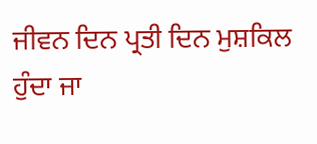ਜੀਵਨ ਦਿਨ ਪ੍ਰਤੀ ਦਿਨ ਮੁਸ਼ਕਿਲ ਹੁੰਦਾ ਜਾ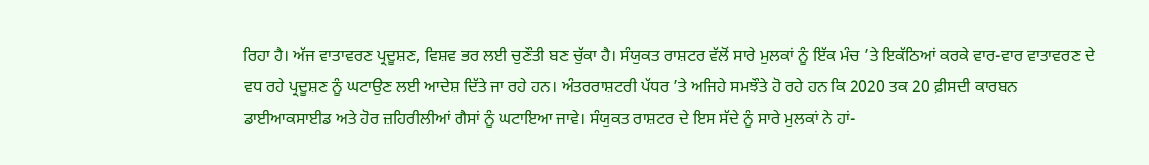ਰਿਹਾ ਹੈ। ਅੱਜ ਵਾਤਾਵਰਣ ਪ੍ਰਦੂਸ਼ਣ, ਵਿਸ਼ਵ ਭਰ ਲਈ ਚੁਣੌਤੀ ਬਣ ਚੁੱਕਾ ਹੈ। ਸੰਯੁਕਤ ਰਾਸ਼ਟਰ ਵੱਲੋਂ ਸਾਰੇ ਮੁਲਕਾਂ ਨੂੰ ਇੱਕ ਮੰਚ ’ਤੇ ਇਕੱਠਿਆਂ ਕਰਕੇ ਵਾਰ-ਵਾਰ ਵਾਤਾਵਰਣ ਦੇ ਵਧ ਰਹੇ ਪ੍ਰਦੂਸ਼ਣ ਨੂੰ ਘਟਾਉਣ ਲਈ ਆਦੇਸ਼ ਦਿੱਤੇ ਜਾ ਰਹੇ ਹਨ। ਅੰਤਰਰਾਸ਼ਟਰੀ ਪੱਧਰ ’ਤੇ ਅਜਿਹੇ ਸਮਝੌਤੇ ਹੋ ਰਹੇ ਹਨ ਕਿ 2020 ਤਕ 20 ਫ਼ੀਸਦੀ ਕਾਰਬਨ ਡਾਈਆਕਸਾਈਡ ਅਤੇ ਹੋਰ ਜ਼ਹਿਰੀਲੀਆਂ ਗੈਸਾਂ ਨੂੰ ਘਟਾਇਆ ਜਾਵੇ। ਸੰਯੁਕਤ ਰਾਸ਼ਟਰ ਦੇ ਇਸ ਸੱਦੇ ਨੂੰ ਸਾਰੇ ਮੁਲਕਾਂ ਨੇ ਹਾਂ-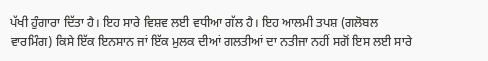ਪੱਖੀ ਹੁੰਗਾਰਾ ਦਿੱਤਾ ਹੈ। ਇਹ ਸਾਰੇ ਵਿਸ਼ਵ ਲਈ ਵਧੀਆ ਗੱਲ ਹੈ। ਇਹ ਆਲਮੀ ਤਪਸ਼ (ਗਲੋਬਲ ਵਾਰਮਿੰਗ) ਕਿਸੇ ਇੱਕ ਇਨਸਾਨ ਜਾਂ ਇੱਕ ਮੁਲਕ ਦੀਆਂ ਗਲਤੀਆਂ ਦਾ ਨਤੀਜਾ ਨਹੀਂ ਸਗੋਂ ਇਸ ਲਈ ਸਾਰੇ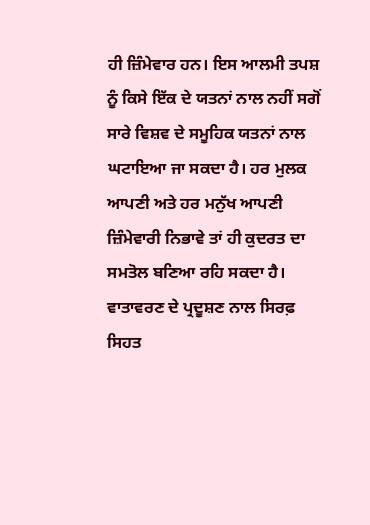ਹੀ ਜ਼ਿੰਮੇਵਾਰ ਹਨ। ਇਸ ਆਲਮੀ ਤਪਸ਼ ਨੂੰ ਕਿਸੇ ਇੱਕ ਦੇ ਯਤਨਾਂ ਨਾਲ ਨਹੀਂ ਸਗੋਂ ਸਾਰੇ ਵਿਸ਼ਵ ਦੇ ਸਮੂਹਿਕ ਯਤਨਾਂ ਨਾਲ ਘਟਾਇਆ ਜਾ ਸਕਦਾ ਹੈ। ਹਰ ਮੁਲਕ ਆਪਣੀ ਅਤੇ ਹਰ ਮਨੁੱਖ ਆਪਣੀ ਜ਼ਿੰਮੇਵਾਰੀ ਨਿਭਾਵੇ ਤਾਂ ਹੀ ਕੁਦਰਤ ਦਾ ਸਮਤੋਲ ਬਣਿਆ ਰਹਿ ਸਕਦਾ ਹੈ। ਵਾਤਾਵਰਣ ਦੇ ਪ੍ਰਦੂਸ਼ਣ ਨਾਲ ਸਿਰਫ਼ ਸਿਹਤ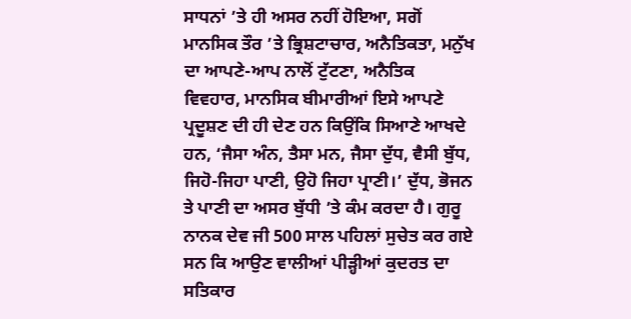ਸਾਧਨਾਂ ’ਤੇ ਹੀ ਅਸਰ ਨਹੀਂ ਹੋਇਆ, ਸਗੋਂ ਮਾਨਸਿਕ ਤੌਰ ’ਤੇ ਭ੍ਰਿਸ਼ਟਾਚਾਰ, ਅਨੈਤਿਕਤਾ, ਮਨੁੱਖ ਦਾ ਆਪਣੇ-ਆਪ ਨਾਲੋਂ ਟੁੱਟਣਾ, ਅਨੈਤਿਕ ਵਿਵਹਾਰ, ਮਾਨਸਿਕ ਬੀਮਾਰੀਆਂ ਇਸੇ ਆਪਣੇ ਪ੍ਰਦੂਸ਼ਣ ਦੀ ਹੀ ਦੇਣ ਹਨ ਕਿਉਂਕਿ ਸਿਆਣੇ ਆਖਦੇ ਹਨ, ‘ਜੈਸਾ ਅੰਨ, ਤੈਸਾ ਮਨ, ਜੈਸਾ ਦੁੱਧ, ਵੈਸੀ ਬੁੱਧ, ਜਿਹੋ-ਜਿਹਾ ਪਾਣੀ, ਉਹੋ ਜਿਹਾ ਪ੍ਰਾਣੀ।’ ਦੁੱਧ, ਭੋਜਨ ਤੇ ਪਾਣੀ ਦਾ ਅਸਰ ਬੁੱਧੀ ’ਤੇ ਕੰਮ ਕਰਦਾ ਹੈ। ਗੁਰੂ ਨਾਨਕ ਦੇਵ ਜੀ 500 ਸਾਲ ਪਹਿਲਾਂ ਸੁਚੇਤ ਕਰ ਗਏ ਸਨ ਕਿ ਆਉਣ ਵਾਲੀਆਂ ਪੀੜ੍ਹੀਆਂ ਕੁਦਰਤ ਦਾ ਸਤਿਕਾਰ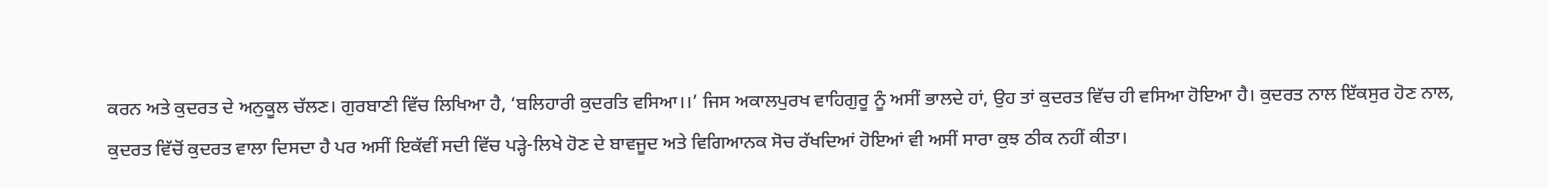ਕਰਨ ਅਤੇ ਕੁਦਰਤ ਦੇ ਅਨੁਕੂਲ ਚੱਲਣ। ਗੁਰਬਾਣੀ ਵਿੱਚ ਲਿਖਿਆ ਹੈ, ‘ਬਲਿਹਾਰੀ ਕੁਦਰਤਿ ਵਸਿਆ।।’ ਜਿਸ ਅਕਾਲਪੁਰਖ ਵਾਹਿਗੁਰੂ ਨੂੰ ਅਸੀਂ ਭਾਲਦੇ ਹਾਂ, ਉਹ ਤਾਂ ਕੁਦਰਤ ਵਿੱਚ ਹੀ ਵਸਿਆ ਹੋਇਆ ਹੈ। ਕੁਦਰਤ ਨਾਲ ਇੱਕਸੁਰ ਹੋਣ ਨਾਲ, ਕੁਦਰਤ ਵਿੱਚੋਂ ਕੁਦਰਤ ਵਾਲਾ ਦਿਸਦਾ ਹੈ ਪਰ ਅਸੀਂ ਇਕੱਵੀਂ ਸਦੀ ਵਿੱਚ ਪੜ੍ਹੇ-ਲਿਖੇ ਹੋਣ ਦੇ ਬਾਵਜੂਦ ਅਤੇ ਵਿਗਿਆਨਕ ਸੋਚ ਰੱਖਦਿਆਂ ਹੋਇਆਂ ਵੀ ਅਸੀਂ ਸਾਰਾ ਕੁਝ ਠੀਕ ਨਹੀਂ ਕੀਤਾ।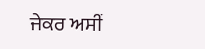ਜੇਕਰ ਅਸੀਂ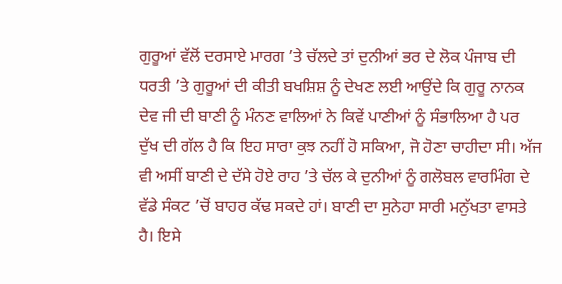ਗੁਰੂਆਂ ਵੱਲੋਂ ਦਰਸਾਏ ਮਾਰਗ ’ਤੇ ਚੱਲਦੇ ਤਾਂ ਦੁਨੀਆਂ ਭਰ ਦੇ ਲੋਕ ਪੰਜਾਬ ਦੀ ਧਰਤੀ ’ਤੇ ਗੁਰੂਆਂ ਦੀ ਕੀਤੀ ਬਖਸ਼ਿਸ਼ ਨੂੰ ਦੇਖਣ ਲਈ ਆਉਂਦੇ ਕਿ ਗੁਰੂ ਨਾਨਕ ਦੇਵ ਜੀ ਦੀ ਬਾਣੀ ਨੂੰ ਮੰਨਣ ਵਾਲਿਆਂ ਨੇ ਕਿਵੇਂ ਪਾਣੀਆਂ ਨੂੰ ਸੰਭਾਲਿਆ ਹੈ ਪਰ ਦੁੱਖ ਦੀ ਗੱਲ ਹੈ ਕਿ ਇਹ ਸਾਰਾ ਕੁਝ ਨਹੀਂ ਹੋ ਸਕਿਆ, ਜੋ ਹੋਣਾ ਚਾਹੀਦਾ ਸੀ। ਅੱਜ ਵੀ ਅਸੀਂ ਬਾਣੀ ਦੇ ਦੱਸੇ ਹੋਏ ਰਾਹ ’ਤੇ ਚੱਲ ਕੇ ਦੁਨੀਆਂ ਨੂੰ ਗਲੋਬਲ ਵਾਰਮਿੰਗ ਦੇ ਵੱਡੇ ਸੰਕਟ ’ਚੋਂ ਬਾਹਰ ਕੱਢ ਸਕਦੇ ਹਾਂ। ਬਾਣੀ ਦਾ ਸੁਨੇਹਾ ਸਾਰੀ ਮਨੁੱਖਤਾ ਵਾਸਤੇ ਹੈ। ਇਸੇ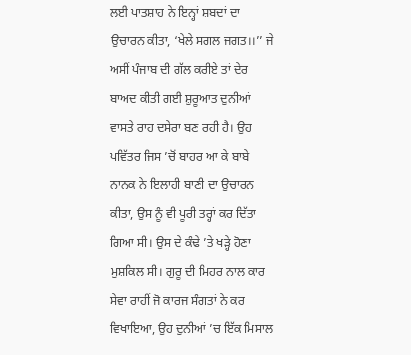ਲਈ ਪਾਤਸ਼ਾਹ ਨੇ ਇਨ੍ਹਾਂ ਸ਼ਬਦਾਂ ਦਾ ਉਚਾਰਨ ਕੀਤਾ, ‘ਖੇਲੇ ਸਗਲ ਜਗਤ।।’’ ਜੇ ਅਸੀਂ ਪੰਜਾਬ ਦੀ ਗੱਲ ਕਰੀਏ ਤਾਂ ਦੇਰ ਬਾਅਦ ਕੀਤੀ ਗਈ ਸ਼ੁਰੂਆਤ ਦੁਨੀਆਂ ਵਾਸਤੇ ਰਾਹ ਦਸੇਰਾ ਬਣ ਰਹੀ ਹੈ। ਉਹ ਪਵਿੱਤਰ ਜਿਸ ’ਚੋਂ ਬਾਹਰ ਆ ਕੇ ਬਾਬੇ ਨਾਨਕ ਨੇ ਇਲਾਹੀ ਬਾਣੀ ਦਾ ਉਚਾਰਨ ਕੀਤਾ, ਉਸ ਨੂੰ ਵੀ ਪੂਰੀ ਤਰ੍ਹਾਂ ਕਰ ਦਿੱਤਾ ਗਿਆ ਸੀ। ਉਸ ਦੇ ਕੰਢੇ ’ਤੇ ਖੜ੍ਹੇ ਹੋਣਾ ਮੁਸ਼ਕਿਲ ਸੀ। ਗੁਰੂ ਦੀ ਮਿਹਰ ਨਾਲ ਕਾਰ ਸੇਵਾ ਰਾਹੀਂ ਜੋ ਕਾਰਜ ਸੰਗਤਾਂ ਨੇ ਕਰ ਵਿਖਾਇਆ, ਉਹ ਦੁਨੀਆਂ ’ਚ ਇੱਕ ਮਿਸਾਲ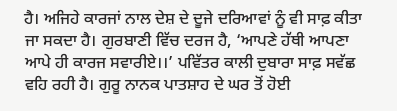ਹੈ। ਅਜਿਹੇ ਕਾਰਜਾਂ ਨਾਲ ਦੇਸ਼ ਦੇ ਦੂਜੇ ਦਰਿਆਵਾਂ ਨੂੰ ਵੀ ਸਾਫ਼ ਕੀਤਾ ਜਾ ਸਕਦਾ ਹੈ। ਗੁਰਬਾਣੀ ਵਿੱਚ ਦਰਜ ਹੈ, ‘ਆਪਣੇ ਹੱਥੀ ਆਪਣਾ ਆਪੇ ਹੀ ਕਾਰਜ ਸਵਾਰੀਏ।।’ ਪਵਿੱਤਰ ਕਾਲੀ ਦੁਬਾਰਾ ਸਾਫ਼ ਸਵੱਛ ਵਹਿ ਰਹੀ ਹੈ। ਗੁਰੂ ਨਾਨਕ ਪਾਤਸ਼ਾਹ ਦੇ ਘਰ ਤੋਂ ਹੋਈ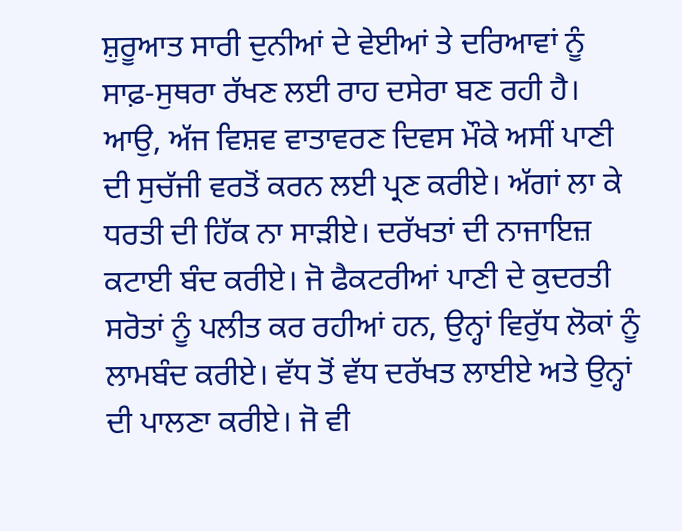ਸ਼ੁਰੂਆਤ ਸਾਰੀ ਦੁਨੀਆਂ ਦੇ ਵੇਈਆਂ ਤੇ ਦਰਿਆਵਾਂ ਨੂੰ ਸਾਫ਼-ਸੁਥਰਾ ਰੱਖਣ ਲਈ ਰਾਹ ਦਸੇਰਾ ਬਣ ਰਹੀ ਹੈ। ਆਉ, ਅੱਜ ਵਿਸ਼ਵ ਵਾਤਾਵਰਣ ਦਿਵਸ ਮੌਕੇ ਅਸੀਂ ਪਾਣੀ ਦੀ ਸੁਚੱਜੀ ਵਰਤੋਂ ਕਰਨ ਲਈ ਪ੍ਰਣ ਕਰੀਏ। ਅੱਗਾਂ ਲਾ ਕੇ ਧਰਤੀ ਦੀ ਹਿੱਕ ਨਾ ਸਾੜੀਏ। ਦਰੱਖਤਾਂ ਦੀ ਨਾਜਾਇਜ਼ ਕਟਾਈ ਬੰਦ ਕਰੀਏ। ਜੋ ਫੈਕਟਰੀਆਂ ਪਾਣੀ ਦੇ ਕੁਦਰਤੀ ਸਰੋਤਾਂ ਨੂੰ ਪਲੀਤ ਕਰ ਰਹੀਆਂ ਹਨ, ਉਨ੍ਹਾਂ ਵਿਰੁੱਧ ਲੋਕਾਂ ਨੂੰ ਲਾਮਬੰਦ ਕਰੀਏ। ਵੱਧ ਤੋਂ ਵੱਧ ਦਰੱਖਤ ਲਾਈਏ ਅਤੇ ਉਨ੍ਹਾਂ ਦੀ ਪਾਲਣਾ ਕਰੀਏ। ਜੋ ਵੀ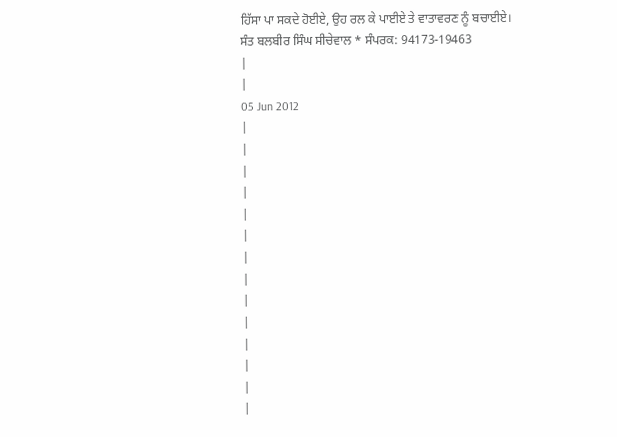ਹਿੱਸਾ ਪਾ ਸਕਦੇ ਹੋਈਏ, ਉਹ ਰਲ ਕੇ ਪਾਈਏ ਤੇ ਵਾਤਾਵਰਣ ਨੂੰ ਬਚਾਈਏ।
ਸੰਤ ਬਲਬੀਰ ਸਿੰਘ ਸੀਚੇਵਾਲ * ਸੰਪਰਕ: 94173-19463
|
|
05 Jun 2012
|
|
|
|
|
|
|
|
|
|
|
|
|
|